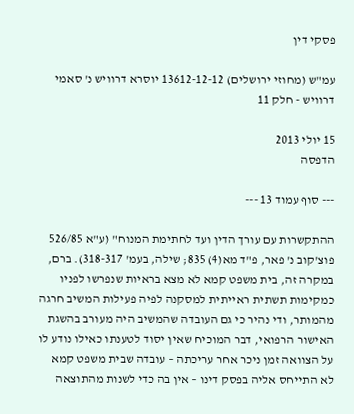פסקי דין

עמ"ש (מחוזי ירושלים) 13612-12-12 יוסרא דרוויש נ' סאמי דרוויש - חלק 11

15 יולי 2013
הדפסה

--- סוף עמוד 13 ---

ההתקשרות עם עורך הדין ועד לחתימת המנוח" (ע"א 526/85 פוצ'קוב נ' פאר, פ"ד מא(4) 835; שילה, בעמ' 318-317). ברם, במקרה זה, בית משפט קמא לא מצא בראיות שנפרשו לפניו כמקימות תשתית ראייתית למסקנה לפיה פעילות המשיב חרגה מהמותר, ודי נהיר כי גם העובדה שהמשיב היה מעורב בהשגת האישור הרפואי, דבר המוכיח שאין יסוד לטענתו כאילו נודע לו על הצוואה זמן ניכר אחר עריכתה – עובדה שבית משפט קמא לא התייחס אליה בפסק דינו – אין בה כדי לשנות מהתוצאה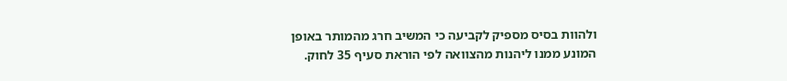ולהוות בסיס מספיק לקביעה כי המשיב חרג מהמותר באופן המונע ממנו ליהנות מהצוואה לפי הוראת סעיף 35 לחוק.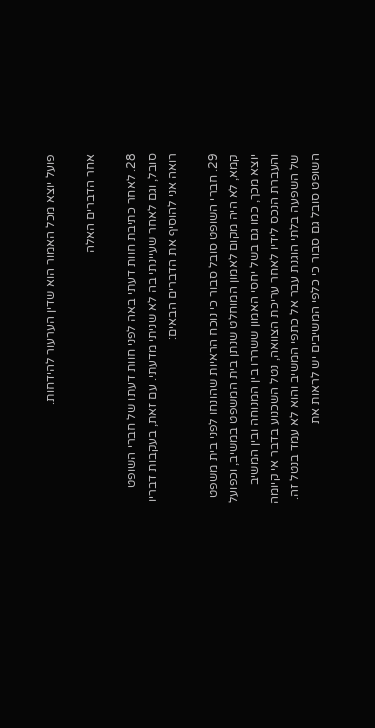פועל יוצא מכל האמור הוא שדין הערעור להידחות.

אחר הדברים האלה

28. לאחר כתיבת חוות דעתי באה לפני חוות דעתו של חברי השופט סובל, וגם לאחר שעיינתי בה לא שניתי מדעתי. עם זאת, בעקבות דבריו רואה אני להוסיף את הדברים הבאים:

29. חברי השופט סובל סבור כי נוכח הראיות שהונחו לפני בית משפט קמא, לא היה מקום לאמון המוחלט שנתן בית המשפט במשיב, וכפועל יוצא מכך, כמו גם בשל יחסי האמון ששררו בין המנוחה ובין המשיב והעברת הנכס לידיו לאחר עריכת הצוואה, נטל השכנוע בדבר אי קיומה של השפעה בלתי הוגנת עבר אל כתפי המשיב והוא לא עמד בנטל זה. השופט סובל גם סבור כי כלפי המשיבים יש לראות את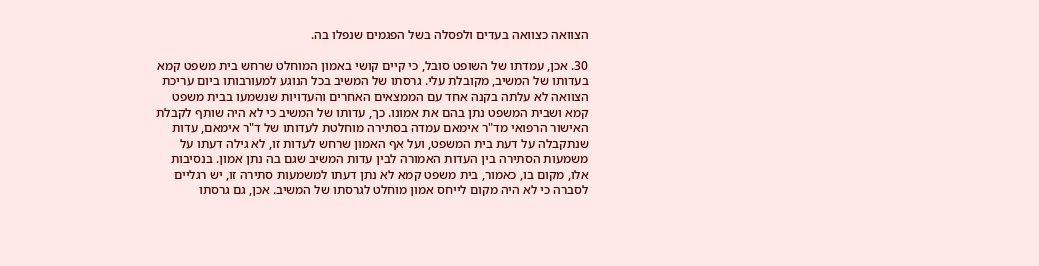הצוואה כצוואה בעדים ולפסלה בשל הפגמים שנפלו בה.

30. אכן, עמדתו של השופט סובל, כי קיים קושי באמון המוחלט שרחש בית משפט קמא בעדותו של המשיב, מקובלת עלי. גרסתו של המשיב בכל הנוגע למעורבותו ביום עריכת הצוואה לא עלתה בקנה אחד עם הממצאים האחרים והעדויות שנשמעו בבית משפט קמא ושבית המשפט נתן בהם את אמונו. כך, עדותו של המשיב כי לא היה שותף לקבלת האישור הרפואי מד"ר אימאם עמדה בסתירה מוחלטת לעדותו של ד"ר אימאם, עדות שנתקבלה על דעת בית המשפט, ועל אף האמון שרחש לעדות זו, לא גילה דעתו על משמעות הסתירה בין העדות האמורה לבין עדות המשיב שגם בה נתן אמון. בנסיבות אלו, מקום בו, כאמור, בית משפט קמא לא נתן דעתו למשמעות סתירה זו, יש רגליים לסברה כי לא היה מקום לייחס אמון מוחלט לגרסתו של המשיב. אכן, גם גרסתו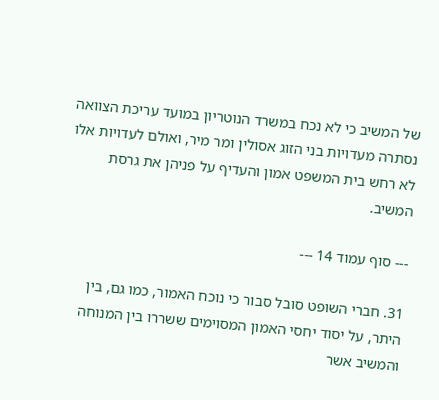של המשיב כי לא נכח במשרד הנוטריון במועד עריכת הצוואה נסתרה מעדויות בני הזוג אסולין ומר מיר, ואולם לעדויות אלו לא רחש בית המשפט אמון והעדיף על פניהן את גרסת המשיב.

--- סוף עמוד 14 ---

31. חברי השופט סובל סבור כי נוכח האמור, כמו גם, בין היתר, על יסוד יחסי האמון המסוימים ששררו בין המנוחה והמשיב אשר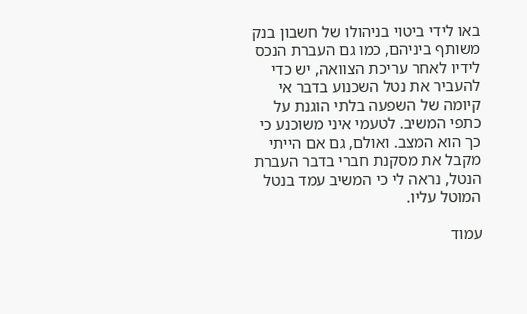באו לידי ביטוי בניהולו של חשבון בנק משותף ביניהם, כמו גם העברת הנכס לידיו לאחר עריכת הצוואה, יש כדי להעביר את נטל השכנוע בדבר אי קיומה של השפעה בלתי הוגנת על כתפי המשיב. לטעמי איני משוכנע כי כך הוא המצב. ואולם, גם אם הייתי מקבל את מסקנת חברי בדבר העברת הנטל, נראה לי כי המשיב עמד בנטל המוטל עליו.

עמוד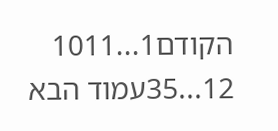הקודם1...1011
12...35עמוד הבא